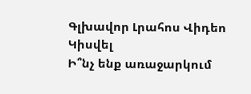Գլխավոր Լրահոս Վիդեո Կիսվել
Ի՞նչ ենք առաջարկում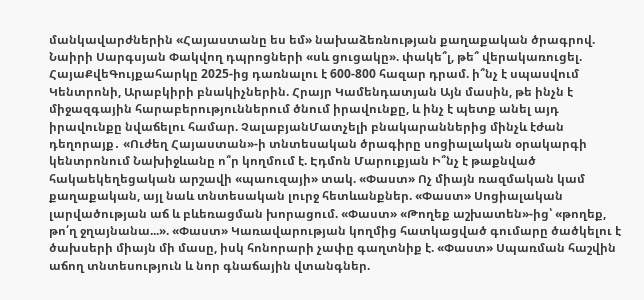մանկավարժներին «Հայաստանը ես եմ» նախաձեռնության քաղաքական ծրագրով. Նաիրի Սարգսյան Փակվող դպրոցների «սև ցուցակը». փակե՞լ, թե՞ վերակառուցել. ՀայաՔվեԳույքահարկը 2025-ից դառնալու է 600-800 հազար դրամ. ի՞նչ է սպասվում Կենտրոնի, Արաբկիրի բնակիչներին. Հրայր Կամենդատյան Այն մասին, թե ինչն է միջազգային հարաբերություններում ծնում իրավունքը, և ինչ է պետք անել այդ իրավունքը նվաճելու համար. ՉալաբյանՄատչելի բնակարաններից մինչև էժան դեղորայք․ «Ուժեղ Հայաստան»-ի տնտեսական ծրագիրը սոցիալական օրակարգի կենտրոնում Նախիջևանը ո՞ր կողմում է. Էդմոն Մարուքյան Ի՞նչ է թաքնված հակաեկեղեցական արշավի «պաուզայի» տակ. «Փաստ» Ոչ միայն ռազմական կամ քաղաքական, այլ նաև տնտեսական լուրջ հետևանքներ. «Փաստ» Սոցիալական լարվածության աճ և բևեռացման խորացում. «Փաստ» «Թողեք աշխատեն»-ից՝ «թողեք, թո՛ղ ջղայնանա...». «Փաստ» Կառավարության կողմից հատկացված գումարը ծածկելու է ծախսերի միայն մի մասը, իսկ հոնորարի չափը գաղտնիք է. «Փաստ» Սպառման հաշվին աճող տնտեսություն և նոր գնաճային վտանգներ.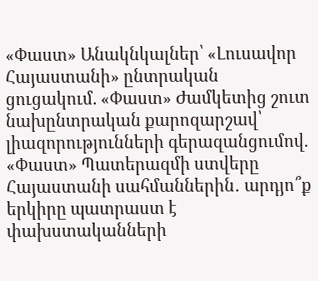«Փաստ» Անակնկալներ՝ «Լուսավոր Հայաստանի» ընտրական ցուցակում. «Փաստ» Ժամկետից շուտ նախընտրական քարոզարշավ՝ լիազորությունների գերազանցումով. «Փաստ» Պատերազմի ստվերը Հայաստանի սահմաններին․ արդյո՞ք երկիրը պատրաստ է փախստականների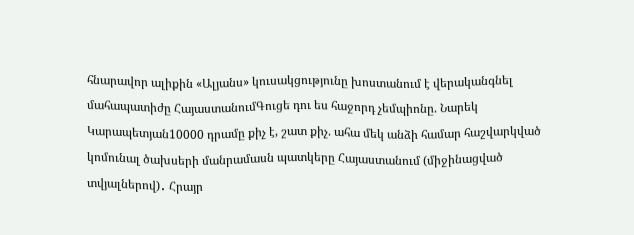հնարավոր ալիքին «Ալյանս» կուսակցությունը խոստանում է վերականգնել մահապատիժը ՀայաստանումԳուցե դու ես հաջորդ չեմպիոնը. Նարեկ Կարապետյան10000 դրամը քիչ է, շատ քիչ. ահա մեկ անձի համար հաշվարկված կոմունալ ծախսերի մանրամասն պատկերը Հայաստանում (միջինացված տվյալներով)․ Հրայր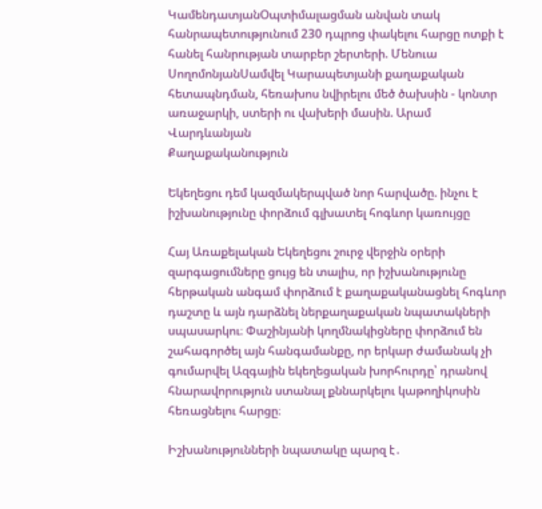ԿամենդատյանՕպտիմալացման անվան տակ հանրապետությունում 230 դպրոց փակելու հարցը ոտքի է հանել հանրության տարբեր շերտերի. Մենուա ՍողոմոնյանՍամվել Կարապետյանի քաղաքական հետապնդման, հեռախոս նվիրելու մեծ ծախսին - կոնտր առաջարկի, ստերի ու վախերի մասին. Արամ Վարդևանյան
Քաղաքականություն

Եկեղեցու դեմ կազմակերպված նոր հարվածը. ինչու է իշխանությունը փորձում գլխատել հոգևոր կառույցը

Հայ Առաքելական Եկեղեցու շուրջ վերջին օրերի զարգացումները ցույց են տալիս, որ իշխանությունը հերթական անգամ փորձում է քաղաքականացնել հոգևոր դաշտը և այն դարձնել ներքաղաքական նպատակների սպասարկու։ Փաշինյանի կողմնակիցները փորձում են շահագործել այն հանգամանքը, որ երկար ժամանակ չի գումարվել Ազգային եկեղեցական խորհուրդը՝ դրանով հնարավորություն ստանալ քննարկելու կաթողիկոսին հեռացնելու հարցը։

Իշխանությունների նպատակը պարզ է․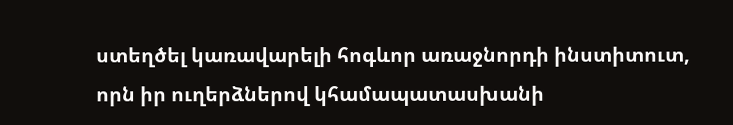ստեղծել կառավարելի հոգևոր առաջնորդի ինստիտուտ, որն իր ուղերձներով կհամապատասխանի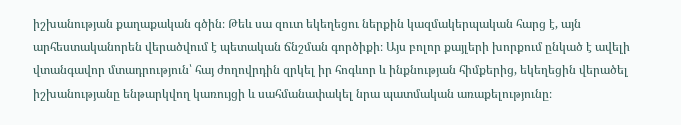իշխանության քաղաքական գծին։ Թեև սա զուտ եկեղեցու ներքին կազմակերպական հարց է, այն արհեստականորեն վերածվում է պետական ճնշման գործիքի։ Այս բոլոր քայլերի խորքում ընկած է ավելի վտանգավոր մտադրություն՝ հայ ժողովրդին զրկել իր հոգևոր և ինքնության հիմքերից, եկեղեցին վերածել իշխանությանը ենթարկվող կառույցի և սահմանափակել նրա պատմական առաքելությունը։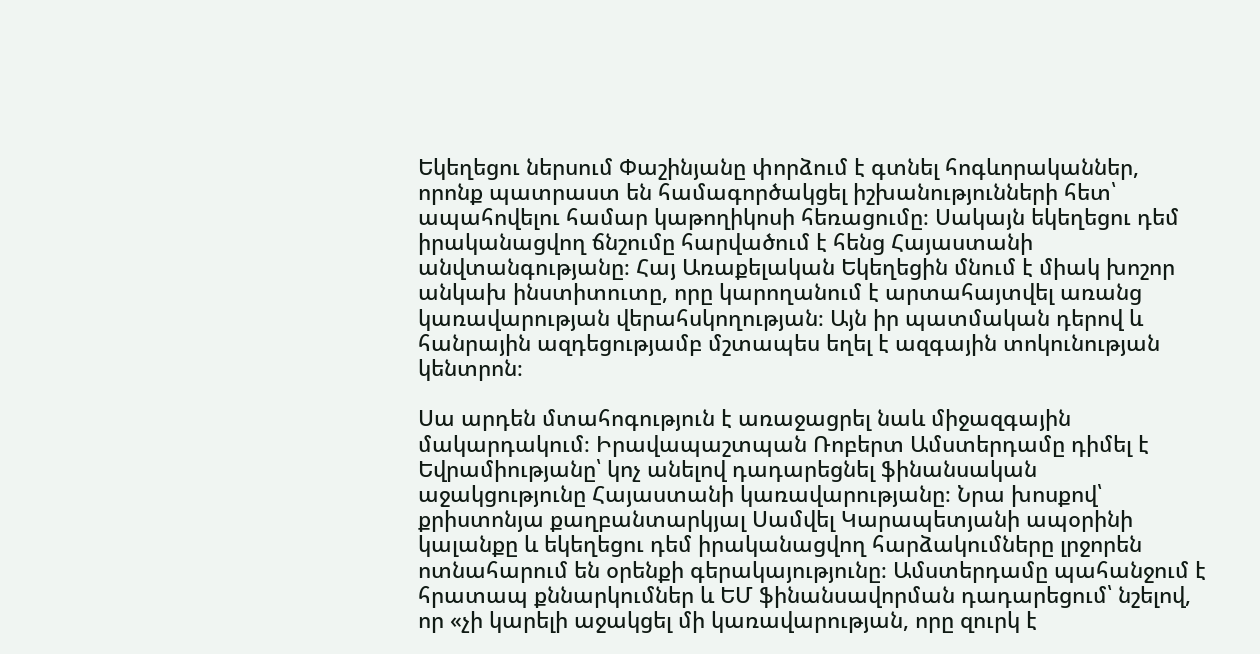Եկեղեցու ներսում Փաշինյանը փորձում է գտնել հոգևորականներ, որոնք պատրաստ են համագործակցել իշխանությունների հետ՝ ապահովելու համար կաթողիկոսի հեռացումը։ Սակայն եկեղեցու դեմ իրականացվող ճնշումը հարվածում է հենց Հայաստանի անվտանգությանը։ Հայ Առաքելական Եկեղեցին մնում է միակ խոշոր անկախ ինստիտուտը, որը կարողանում է արտահայտվել առանց կառավարության վերահսկողության։ Այն իր պատմական դերով և հանրային ազդեցությամբ մշտապես եղել է ազգային տոկունության կենտրոն։

Սա արդեն մտահոգություն է առաջացրել նաև միջազգային մակարդակում։ Իրավապաշտպան Ռոբերտ Ամստերդամը դիմել է Եվրամիությանը՝ կոչ անելով դադարեցնել ֆինանսական աջակցությունը Հայաստանի կառավարությանը։ Նրա խոսքով՝ քրիստոնյա քաղբանտարկյալ Սամվել Կարապետյանի ապօրինի կալանքը և եկեղեցու դեմ իրականացվող հարձակումները լրջորեն ոտնահարում են օրենքի գերակայությունը։ Ամստերդամը պահանջում է հրատապ քննարկումներ և ԵՄ ֆինանսավորման դադարեցում՝ նշելով, որ «չի կարելի աջակցել մի կառավարության, որը զուրկ է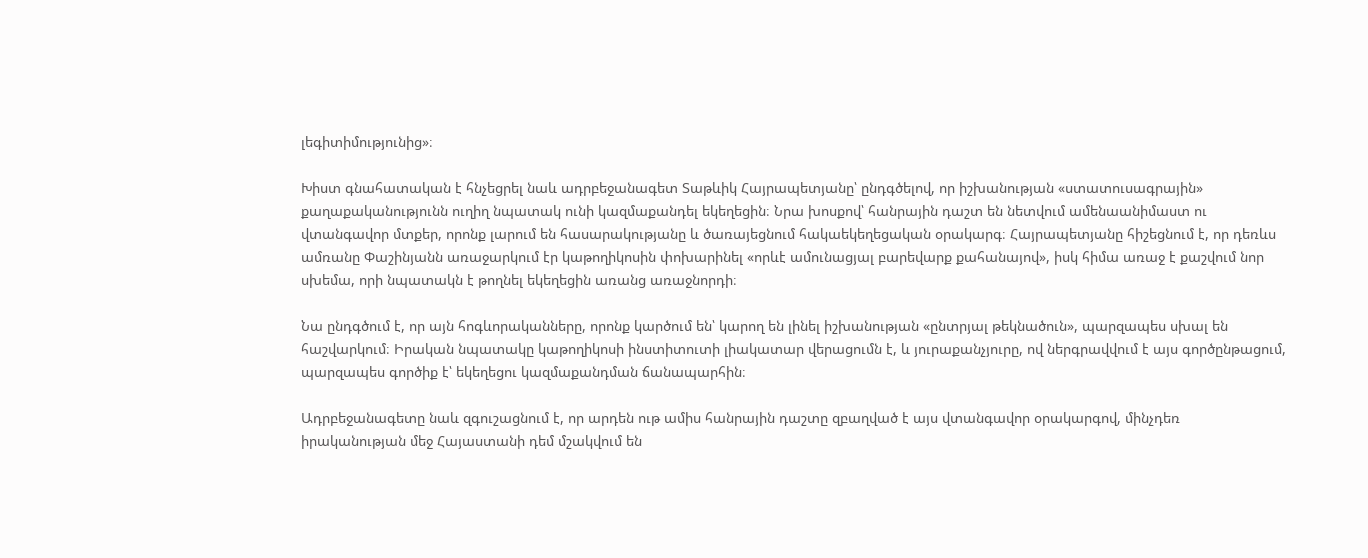լեգիտիմությունից»։

Խիստ գնահատական է հնչեցրել նաև ադրբեջանագետ Տաթևիկ Հայրապետյանը՝ ընդգծելով, որ իշխանության «ստատուսագրային» քաղաքականությունն ուղիղ նպատակ ունի կազմաքանդել եկեղեցին։ Նրա խոսքով՝ հանրային դաշտ են նետվում ամենաանիմաստ ու վտանգավոր մտքեր, որոնք լարում են հասարակությանը և ծառայեցնում հակաեկեղեցական օրակարգ։ Հայրապետյանը հիշեցնում է, որ դեռևս ամռանը Փաշինյանն առաջարկում էր կաթողիկոսին փոխարինել «որևէ ամունացյալ բարեվարք քահանայով», իսկ հիմա առաջ է քաշվում նոր սխեմա, որի նպատակն է թողնել եկեղեցին առանց առաջնորդի։

Նա ընդգծում է, որ այն հոգևորականները, որոնք կարծում են՝ կարող են լինել իշխանության «ընտրյալ թեկնածուն», պարզապես սխալ են հաշվարկում։ Իրական նպատակը կաթողիկոսի ինստիտուտի լիակատար վերացումն է, և յուրաքանչյուրը, ով ներգրավվում է այս գործընթացում, պարզապես գործիք է՝ եկեղեցու կազմաքանդման ճանապարհին։

Ադրբեջանագետը նաև զգուշացնում է, որ արդեն ութ ամիս հանրային դաշտը զբաղված է այս վտանգավոր օրակարգով, մինչդեռ իրականության մեջ Հայաստանի դեմ մշակվում են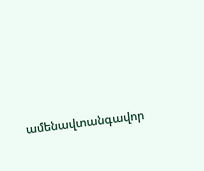ամենավտանգավոր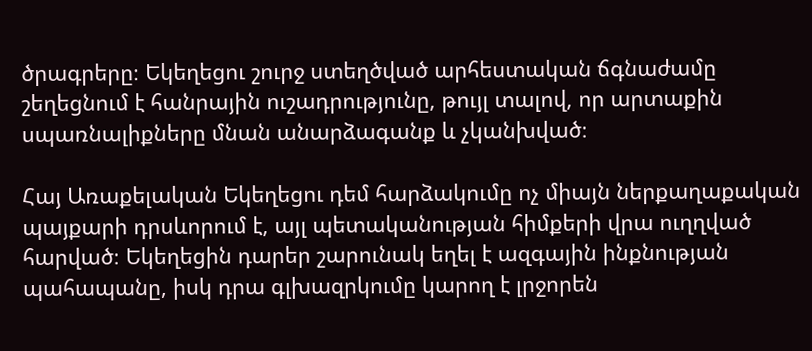ծրագրերը։ Եկեղեցու շուրջ ստեղծված արհեստական ճգնաժամը շեղեցնում է հանրային ուշադրությունը, թույլ տալով, որ արտաքին սպառնալիքները մնան անարձագանք և չկանխված։

Հայ Առաքելական Եկեղեցու դեմ հարձակումը ոչ միայն ներքաղաքական պայքարի դրսևորում է, այլ պետականության հիմքերի վրա ուղղված հարված։ Եկեղեցին դարեր շարունակ եղել է ազգային ինքնության պահապանը, իսկ դրա գլխազրկումը կարող է լրջորեն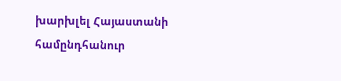խարխլել Հայաստանի համընդհանուր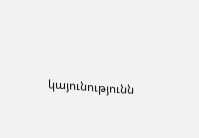կայունությունն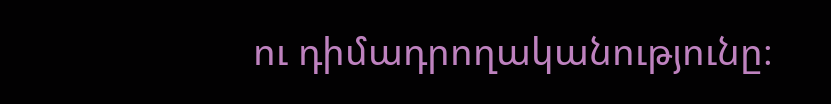ու դիմադրողականությունը։